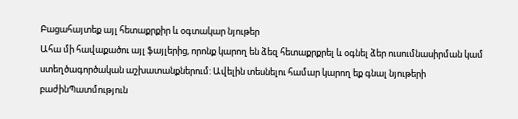Բացահայտեք այլ հետաքրքիր և օգտակար նյութեր
Ահա մի հավաքածու այլ ֆայլերից, որոնք կարող են ձեզ հետաքրքրել և օգնել ձեր ուսումնասիրման կամ ստեղծագործական աշխատանքներում: Ավելին տեսնելու համար կարող եք գնալ նյութերի բաժինՊատմություն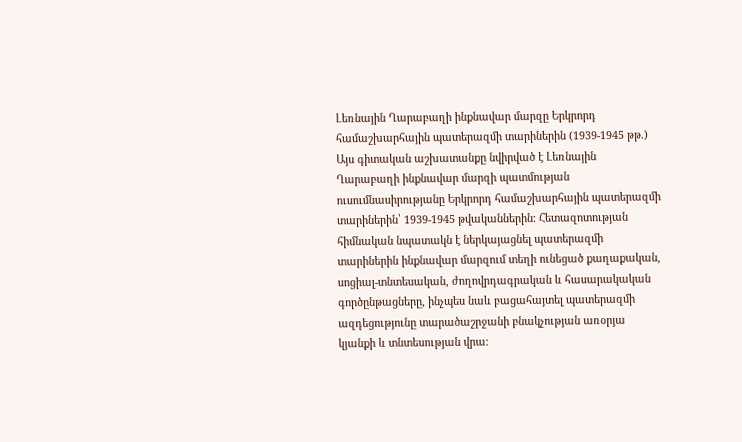Լեռնային Ղարաբաղի ինքնավար մարզը Երկրորդ համաշխարհային պատերազմի տարիներին (1939-1945 թթ.)
Այս գիտական աշխատանքը նվիրված է Լեռնային Ղարաբաղի ինքնավար մարզի պատմության ուսումնասիրությանը Երկրորդ համաշխարհային պատերազմի տարիներին՝ 1939-1945 թվականներին։ Հետազոտության հիմնական նպատակն է ներկայացնել պատերազմի տարիներին ինքնավար մարզում տեղի ունեցած քաղաքական, սոցիալ-տնտեսական, ժողովրդագրական և հասարակական գործընթացները, ինչպես նաև բացահայտել պատերազմի ազդեցությունը տարածաշրջանի բնակչության առօրյա կյանքի և տնտեսության վրա։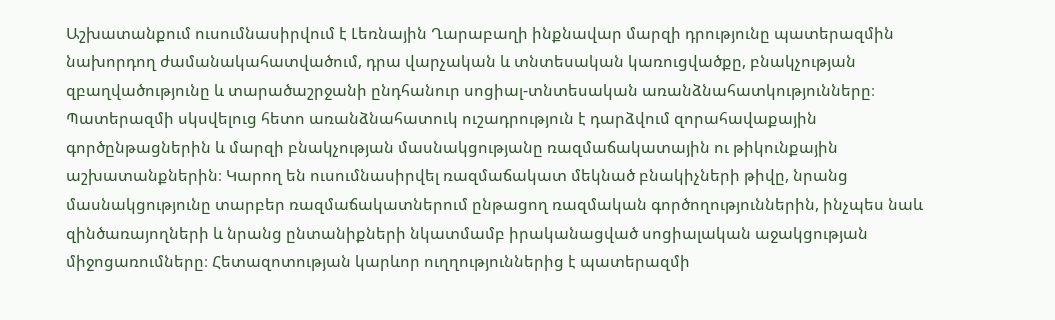Աշխատանքում ուսումնասիրվում է Լեռնային Ղարաբաղի ինքնավար մարզի դրությունը պատերազմին նախորդող ժամանակահատվածում, դրա վարչական և տնտեսական կառուցվածքը, բնակչության զբաղվածությունը և տարածաշրջանի ընդհանուր սոցիալ-տնտեսական առանձնահատկությունները։ Պատերազմի սկսվելուց հետո առանձնահատուկ ուշադրություն է դարձվում զորահավաքային գործընթացներին և մարզի բնակչության մասնակցությանը ռազմաճակատային ու թիկունքային աշխատանքներին։ Կարող են ուսումնասիրվել ռազմաճակատ մեկնած բնակիչների թիվը, նրանց մասնակցությունը տարբեր ռազմաճակատներում ընթացող ռազմական գործողություններին, ինչպես նաև զինծառայողների և նրանց ընտանիքների նկատմամբ իրականացված սոցիալական աջակցության միջոցառումները։ Հետազոտության կարևոր ուղղություններից է պատերազմի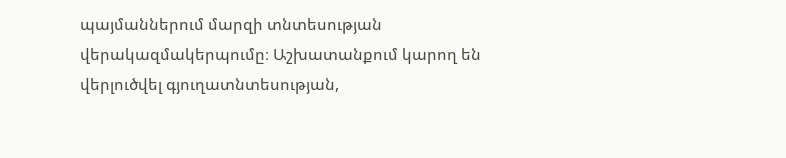պայմաններում մարզի տնտեսության վերակազմակերպումը։ Աշխատանքում կարող են վերլուծվել գյուղատնտեսության,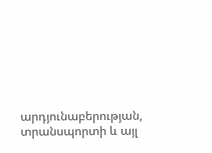արդյունաբերության, տրանսպորտի և այլ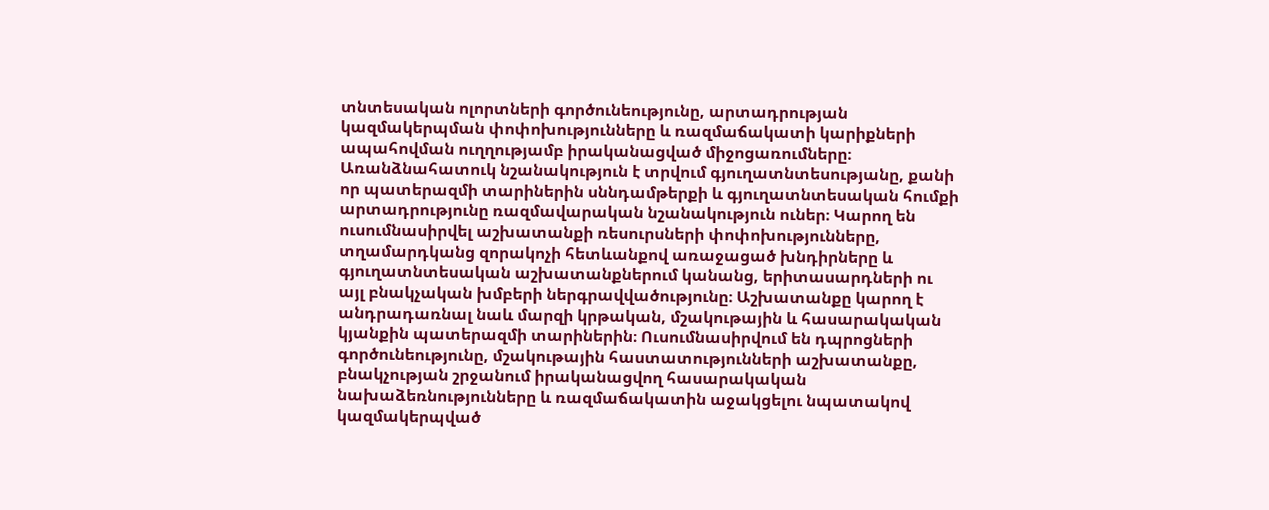տնտեսական ոլորտների գործունեությունը, արտադրության կազմակերպման փոփոխությունները և ռազմաճակատի կարիքների ապահովման ուղղությամբ իրականացված միջոցառումները։ Առանձնահատուկ նշանակություն է տրվում գյուղատնտեսությանը, քանի որ պատերազմի տարիներին սննդամթերքի և գյուղատնտեսական հումքի արտադրությունը ռազմավարական նշանակություն ուներ։ Կարող են ուսումնասիրվել աշխատանքի ռեսուրսների փոփոխությունները, տղամարդկանց զորակոչի հետևանքով առաջացած խնդիրները և գյուղատնտեսական աշխատանքներում կանանց, երիտասարդների ու այլ բնակչական խմբերի ներգրավվածությունը։ Աշխատանքը կարող է անդրադառնալ նաև մարզի կրթական, մշակութային և հասարակական կյանքին պատերազմի տարիներին։ Ուսումնասիրվում են դպրոցների գործունեությունը, մշակութային հաստատությունների աշխատանքը, բնակչության շրջանում իրականացվող հասարակական նախաձեռնությունները և ռազմաճակատին աջակցելու նպատակով կազմակերպված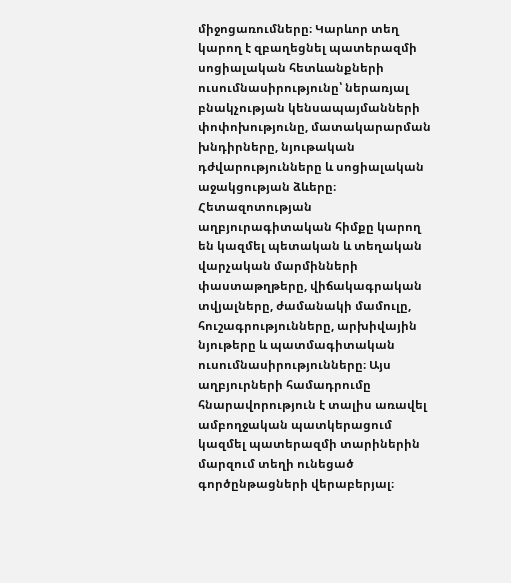միջոցառումները։ Կարևոր տեղ կարող է զբաղեցնել պատերազմի սոցիալական հետևանքների ուսումնասիրությունը՝ ներառյալ բնակչության կենսապայմանների փոփոխությունը, մատակարարման խնդիրները, նյութական դժվարությունները և սոցիալական աջակցության ձևերը։ Հետազոտության աղբյուրագիտական հիմքը կարող են կազմել պետական և տեղական վարչական մարմինների փաստաթղթերը, վիճակագրական տվյալները, ժամանակի մամուլը, հուշագրությունները, արխիվային նյութերը և պատմագիտական ուսումնասիրությունները։ Այս աղբյուրների համադրումը հնարավորություն է տալիս առավել ամբողջական պատկերացում կազմել պատերազմի տարիներին մարզում տեղի ունեցած գործընթացների վերաբերյալ։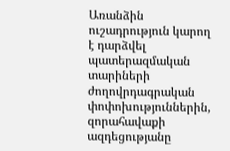Առանձին ուշադրություն կարող է դարձվել պատերազմական տարիների ժողովրդագրական փոփոխություններին, զորահավաքի ազդեցությանը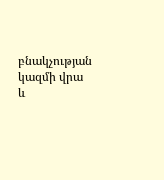բնակչության կազմի վրա և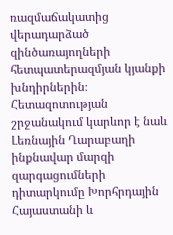ռազմաճակատից վերադարձած զինծառայողների հետպատերազմյան կյանքի խնդիրներին։ Հետազոտության շրջանակում կարևոր է նաև Լեռնային Ղարաբաղի ինքնավար մարզի զարգացումների դիտարկումը Խորհրդային Հայաստանի և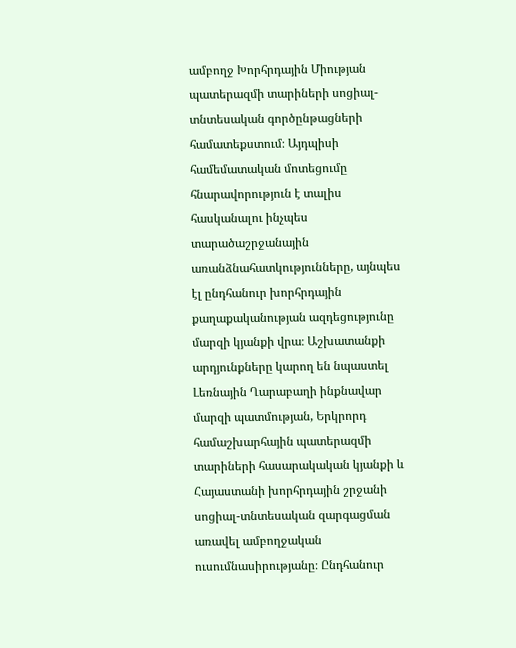ամբողջ Խորհրդային Միության պատերազմի տարիների սոցիալ-տնտեսական գործընթացների համատեքստում։ Այդպիսի համեմատական մոտեցումը հնարավորություն է տալիս հասկանալու ինչպես տարածաշրջանային առանձնահատկությունները, այնպես էլ ընդհանուր խորհրդային քաղաքականության ազդեցությունը մարզի կյանքի վրա։ Աշխատանքի արդյունքները կարող են նպաստել Լեռնային Ղարաբաղի ինքնավար մարզի պատմության, Երկրորդ համաշխարհային պատերազմի տարիների հասարակական կյանքի և Հայաստանի խորհրդային շրջանի սոցիալ-տնտեսական զարգացման առավել ամբողջական ուսումնասիրությանը։ Ընդհանուր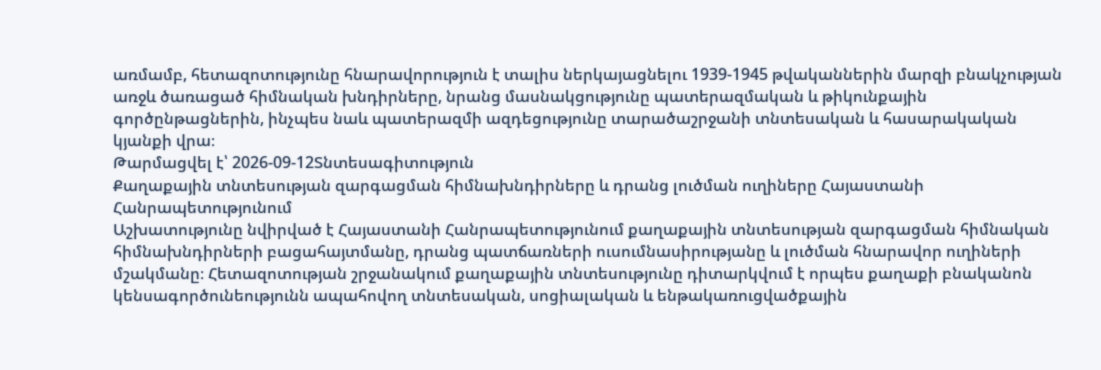առմամբ, հետազոտությունը հնարավորություն է տալիս ներկայացնելու 1939-1945 թվականներին մարզի բնակչության առջև ծառացած հիմնական խնդիրները, նրանց մասնակցությունը պատերազմական և թիկունքային գործընթացներին, ինչպես նաև պատերազմի ազդեցությունը տարածաշրջանի տնտեսական և հասարակական կյանքի վրա։
Թարմացվել է՝ 2026-09-12Տնտեսագիտություն
Քաղաքային տնտեսության զարգացման հիմնախնդիրները և դրանց լուծման ուղիները Հայաստանի Հանրապետությունում
Աշխատությունը նվիրված է Հայաստանի Հանրապետությունում քաղաքային տնտեսության զարգացման հիմնական հիմնախնդիրների բացահայտմանը, դրանց պատճառների ուսումնասիրությանը և լուծման հնարավոր ուղիների մշակմանը։ Հետազոտության շրջանակում քաղաքային տնտեսությունը դիտարկվում է որպես քաղաքի բնականոն կենսագործունեությունն ապահովող տնտեսական, սոցիալական և ենթակառուցվածքային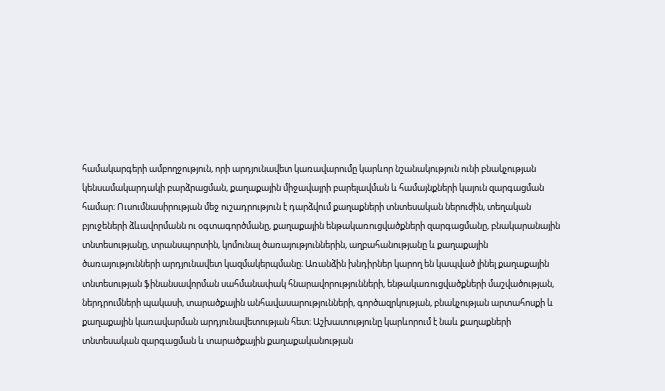համակարգերի ամբողջություն, որի արդյունավետ կառավարումը կարևոր նշանակություն ունի բնակչության կենսամակարդակի բարձրացման, քաղաքային միջավայրի բարելավման և համայնքների կայուն զարգացման համար։ Ուսումնասիրության մեջ ուշադրություն է դարձվում քաղաքների տնտեսական ներուժին, տեղական բյուջեների ձևավորմանն ու օգտագործմանը, քաղաքային ենթակառուցվածքների զարգացմանը, բնակարանային տնտեսությանը, տրանսպորտին, կոմունալ ծառայություններին, աղբահանությանը և քաղաքային ծառայությունների արդյունավետ կազմակերպմանը։ Առանձին խնդիրներ կարող են կապված լինել քաղաքային տնտեսության ֆինանսավորման սահմանափակ հնարավորությունների, ենթակառուցվածքների մաշվածության, ներդրումների պակասի, տարածքային անհավասարությունների, գործազրկության, բնակչության արտահոսքի և քաղաքային կառավարման արդյունավետության հետ։ Աշխատությունը կարևորում է նաև քաղաքների տնտեսական զարգացման և տարածքային քաղաքականության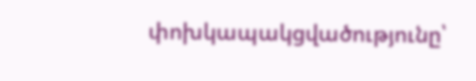փոխկապակցվածությունը՝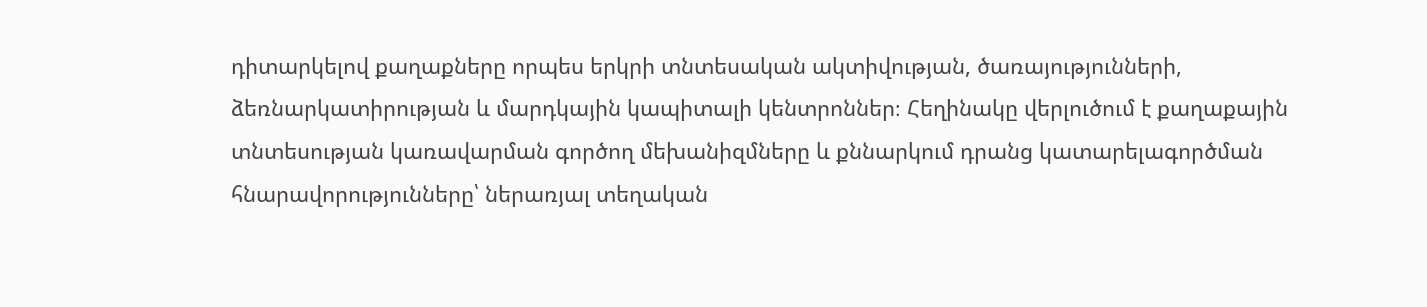դիտարկելով քաղաքները որպես երկրի տնտեսական ակտիվության, ծառայությունների, ձեռնարկատիրության և մարդկային կապիտալի կենտրոններ։ Հեղինակը վերլուծում է քաղաքային տնտեսության կառավարման գործող մեխանիզմները և քննարկում դրանց կատարելագործման հնարավորությունները՝ ներառյալ տեղական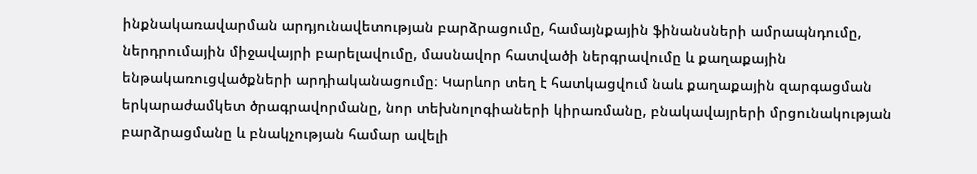ինքնակառավարման արդյունավետության բարձրացումը, համայնքային ֆինանսների ամրապնդումը, ներդրումային միջավայրի բարելավումը, մասնավոր հատվածի ներգրավումը և քաղաքային ենթակառուցվածքների արդիականացումը։ Կարևոր տեղ է հատկացվում նաև քաղաքային զարգացման երկարաժամկետ ծրագրավորմանը, նոր տեխնոլոգիաների կիրառմանը, բնակավայրերի մրցունակության բարձրացմանը և բնակչության համար ավելի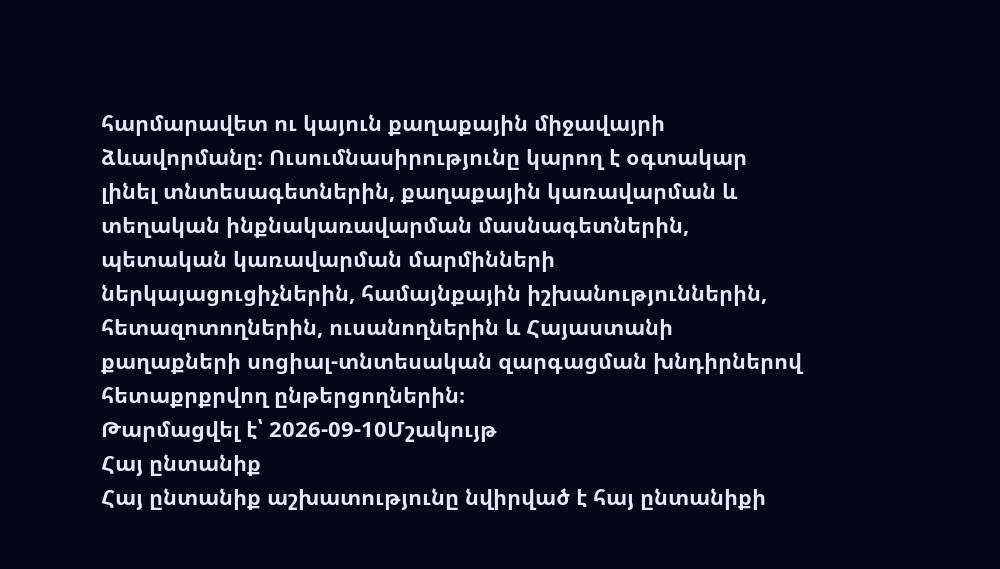հարմարավետ ու կայուն քաղաքային միջավայրի ձևավորմանը։ Ուսումնասիրությունը կարող է օգտակար լինել տնտեսագետներին, քաղաքային կառավարման և տեղական ինքնակառավարման մասնագետներին, պետական կառավարման մարմինների ներկայացուցիչներին, համայնքային իշխանություններին, հետազոտողներին, ուսանողներին և Հայաստանի քաղաքների սոցիալ-տնտեսական զարգացման խնդիրներով հետաքրքրվող ընթերցողներին։
Թարմացվել է՝ 2026-09-10Մշակույթ
Հայ ընտանիք
Հայ ընտանիք աշխատությունը նվիրված է հայ ընտանիքի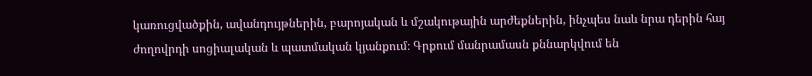կառուցվածքին, ավանդույթներին, բարոյական և մշակութային արժեքներին, ինչպես նաև նրա դերին հայ ժողովրդի սոցիալական և պատմական կյանքում։ Գրքում մանրամասն քննարկվում են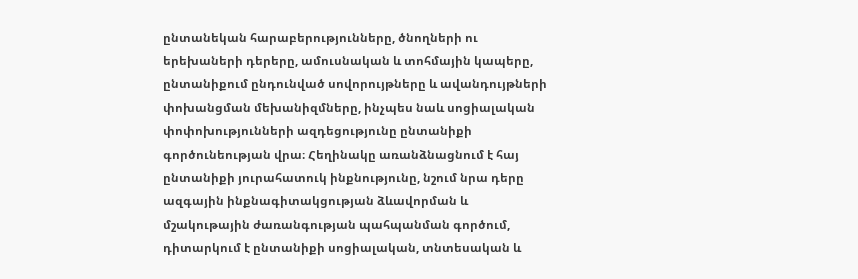ընտանեկան հարաբերությունները, ծնողների ու երեխաների դերերը, ամուսնական և տոհմային կապերը, ընտանիքում ընդունված սովորույթները և ավանդույթների փոխանցման մեխանիզմները, ինչպես նաև սոցիալական փոփոխությունների ազդեցությունը ընտանիքի գործունեության վրա։ Հեղինակը առանձնացնում է հայ ընտանիքի յուրահատուկ ինքնությունը, նշում նրա դերը ազգային ինքնագիտակցության ձևավորման և մշակութային ժառանգության պահպանման գործում, դիտարկում է ընտանիքի սոցիալական, տնտեսական և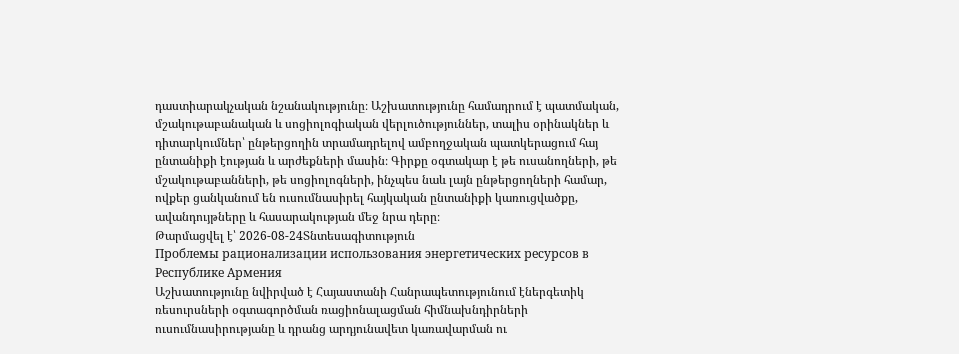դաստիարակչական նշանակությունը։ Աշխատությունը համադրում է պատմական, մշակութաբանական և սոցիոլոգիական վերլուծություններ, տալիս օրինակներ և դիտարկումներ՝ ընթերցողին տրամադրելով ամբողջական պատկերացում հայ ընտանիքի էության և արժեքների մասին։ Գիրքը օգտակար է թե ուսանողների, թե մշակութաբանների, թե սոցիոլոգների, ինչպես նաև լայն ընթերցողների համար, ովքեր ցանկանում են ուսումնասիրել հայկական ընտանիքի կառուցվածքը, ավանդույթները և հասարակության մեջ նրա դերը։
Թարմացվել է՝ 2026-08-24Տնտեսագիտություն
Проблемы рационализации использования энергетических ресурсов в Республике Армения
Աշխատությունը նվիրված է Հայաստանի Հանրապետությունում էներգետիկ ռեսուրսների օգտագործման ռացիոնալացման հիմնախնդիրների ուսումնասիրությանը և դրանց արդյունավետ կառավարման ու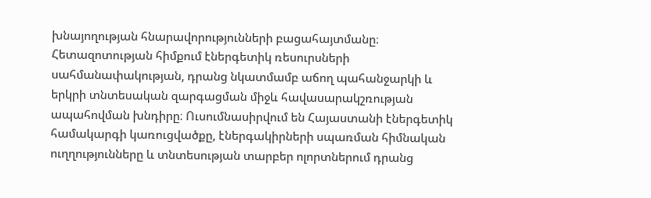խնայողության հնարավորությունների բացահայտմանը։ Հետազոտության հիմքում էներգետիկ ռեսուրսների սահմանափակության, դրանց նկատմամբ աճող պահանջարկի և երկրի տնտեսական զարգացման միջև հավասարակշռության ապահովման խնդիրը։ Ուսումնասիրվում են Հայաստանի էներգետիկ համակարգի կառուցվածքը, էներգակիրների սպառման հիմնական ուղղությունները և տնտեսության տարբեր ոլորտներում դրանց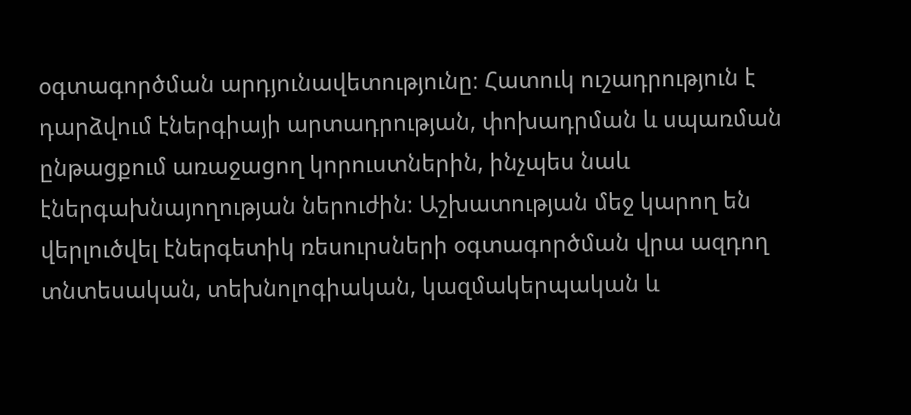օգտագործման արդյունավետությունը։ Հատուկ ուշադրություն է դարձվում էներգիայի արտադրության, փոխադրման և սպառման ընթացքում առաջացող կորուստներին, ինչպես նաև էներգախնայողության ներուժին։ Աշխատության մեջ կարող են վերլուծվել էներգետիկ ռեսուրսների օգտագործման վրա ազդող տնտեսական, տեխնոլոգիական, կազմակերպական և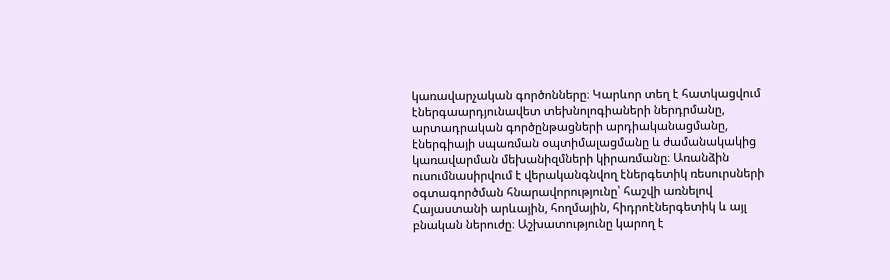կառավարչական գործոնները։ Կարևոր տեղ է հատկացվում էներգաարդյունավետ տեխնոլոգիաների ներդրմանը, արտադրական գործընթացների արդիականացմանը, էներգիայի սպառման օպտիմալացմանը և ժամանակակից կառավարման մեխանիզմների կիրառմանը։ Առանձին ուսումնասիրվում է վերականգնվող էներգետիկ ռեսուրսների օգտագործման հնարավորությունը՝ հաշվի առնելով Հայաստանի արևային, հողմային, հիդրոէներգետիկ և այլ բնական ներուժը։ Աշխատությունը կարող է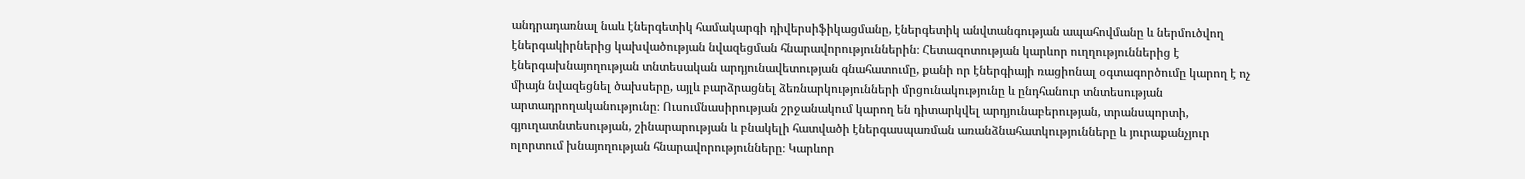անդրադառնալ նաև էներգետիկ համակարգի դիվերսիֆիկացմանը, էներգետիկ անվտանգության ապահովմանը և ներմուծվող էներգակիրներից կախվածության նվազեցման հնարավորություններին։ Հետազոտության կարևոր ուղղություններից է էներգախնայողության տնտեսական արդյունավետության գնահատումը, քանի որ էներգիայի ռացիոնալ օգտագործումը կարող է ոչ միայն նվազեցնել ծախսերը, այլև բարձրացնել ձեռնարկությունների մրցունակությունը և ընդհանուր տնտեսության արտադրողականությունը։ Ուսումնասիրության շրջանակում կարող են դիտարկվել արդյունաբերության, տրանսպորտի, գյուղատնտեսության, շինարարության և բնակելի հատվածի էներգասպառման առանձնահատկությունները և յուրաքանչյուր ոլորտում խնայողության հնարավորությունները։ Կարևոր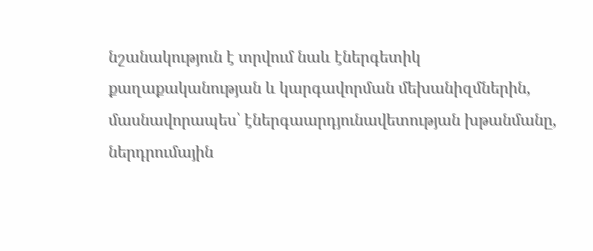նշանակություն է տրվում նաև էներգետիկ քաղաքականության և կարգավորման մեխանիզմներին, մասնավորապես՝ էներգաարդյունավետության խթանմանը, ներդրումային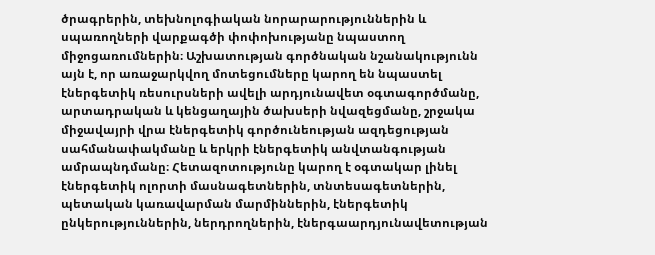ծրագրերին, տեխնոլոգիական նորարարություններին և սպառողների վարքագծի փոփոխությանը նպաստող միջոցառումներին։ Աշխատության գործնական նշանակությունն այն է, որ առաջարկվող մոտեցումները կարող են նպաստել էներգետիկ ռեսուրսների ավելի արդյունավետ օգտագործմանը, արտադրական և կենցաղային ծախսերի նվազեցմանը, շրջակա միջավայրի վրա էներգետիկ գործունեության ազդեցության սահմանափակմանը և երկրի էներգետիկ անվտանգության ամրապնդմանը։ Հետազոտությունը կարող է օգտակար լինել էներգետիկ ոլորտի մասնագետներին, տնտեսագետներին, պետական կառավարման մարմիններին, էներգետիկ ընկերություններին, ներդրողներին, էներգաարդյունավետության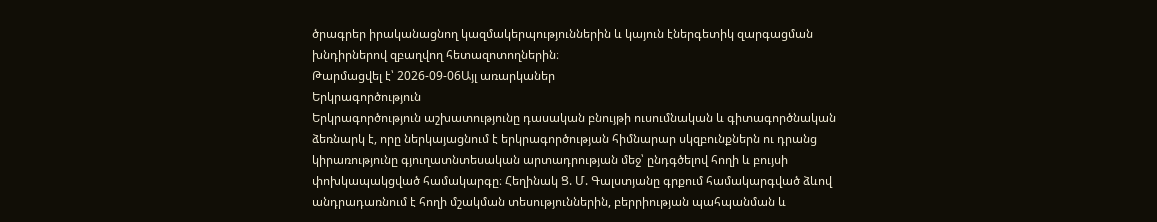ծրագրեր իրականացնող կազմակերպություններին և կայուն էներգետիկ զարգացման խնդիրներով զբաղվող հետազոտողներին։
Թարմացվել է՝ 2026-09-06Այլ առարկաներ
Երկրագործություն
Երկրագործություն աշխատությունը դասական բնույթի ուսումնական և գիտագործնական ձեռնարկ է, որը ներկայացնում է երկրագործության հիմնարար սկզբունքներն ու դրանց կիրառությունը գյուղատնտեսական արտադրության մեջ՝ ընդգծելով հողի և բույսի փոխկապակցված համակարգը։ Հեղինակ Ց. Մ. Գալստյանը գրքում համակարգված ձևով անդրադառնում է հողի մշակման տեսություններին, բերրիության պահպանման և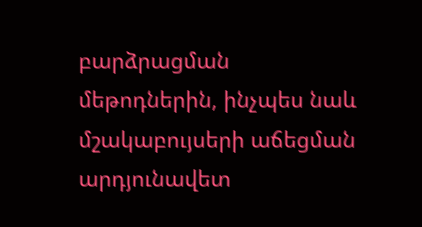բարձրացման մեթոդներին, ինչպես նաև մշակաբույսերի աճեցման արդյունավետ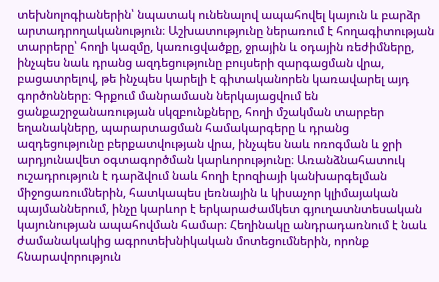տեխնոլոգիաներին՝ նպատակ ունենալով ապահովել կայուն և բարձր արտադրողականություն։ Աշխատությունը ներառում է հողագիտության տարրերը՝ հողի կազմը, կառուցվածքը, ջրային և օդային ռեժիմները, ինչպես նաև դրանց ազդեցությունը բույսերի զարգացման վրա, բացատրելով, թե ինչպես կարելի է գիտականորեն կառավարել այդ գործոնները։ Գրքում մանրամասն ներկայացվում են ցանքաշրջանառության սկզբունքները, հողի մշակման տարբեր եղանակները, պարարտացման համակարգերը և դրանց ազդեցությունը բերքատվության վրա, ինչպես նաև ոռոգման և ջրի արդյունավետ օգտագործման կարևորությունը։ Առանձնահատուկ ուշադրություն է դարձվում նաև հողի էրոզիայի կանխարգելման միջոցառումներին, հատկապես լեռնային և կիսաչոր կլիմայական պայմաններում, ինչը կարևոր է երկարաժամկետ գյուղատնտեսական կայունության ապահովման համար։ Հեղինակը անդրադառնում է նաև ժամանակակից ագրոտեխնիկական մոտեցումներին, որոնք հնարավորություն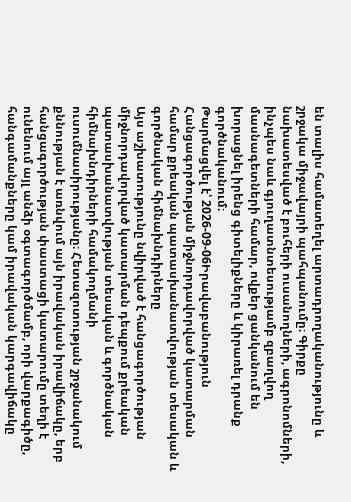են տալիս համատեղել արտադրողականությունը և շրջակա միջավայրի պահպանումը։ Գիրքը նախատեսված է բուհերի ուսանողների, ագրոնոմների, ինչպես նաև գյուղատնտեսությամբ զբաղվող մասնագետների համար, ովքեր ցանկանում են խորացնել իրենց գիտելիքները և կիրառել դրանք գործնականում։
Թարմացվել է՝ 2026-09-06Իրավաբանություն
Հանցագործության միջնորդավորված կատարման համար քրեական պատասխանատվության տեսական և գործնական հիմնախնդիրները
Այս աշխատությունը նվիրված է հանցագործության միջնորդավորված կատարման դեպքում քրեական պատասխանատվության տեսական և գործնական հիմնախնդիրների համակողմանի ուսումնասիրությանը։ Հետազոտության շրջանակում քննության է առնվում այն իրավական իրավիճակը, երբ հանցագործության փաստացի կատարումը տեղի է ունենում այլ անձի օգտագործմամբ, որի վարքագիծը, հանգամանքները կամ իրավական կարգավիճակը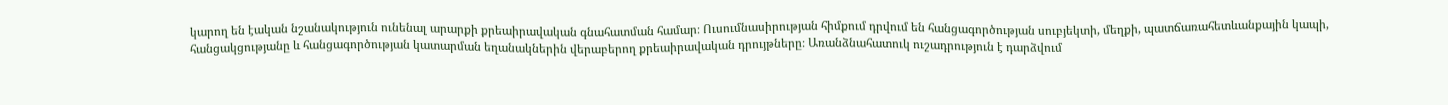կարող են էական նշանակություն ունենալ արարքի քրեաիրավական գնահատման համար։ Ուսումնասիրության հիմքում դրվում են հանցագործության սուբյեկտի, մեղքի, պատճառահետևանքային կապի, հանցակցությանը և հանցագործության կատարման եղանակներին վերաբերող քրեաիրավական դրույթները։ Առանձնահատուկ ուշադրություն է դարձվում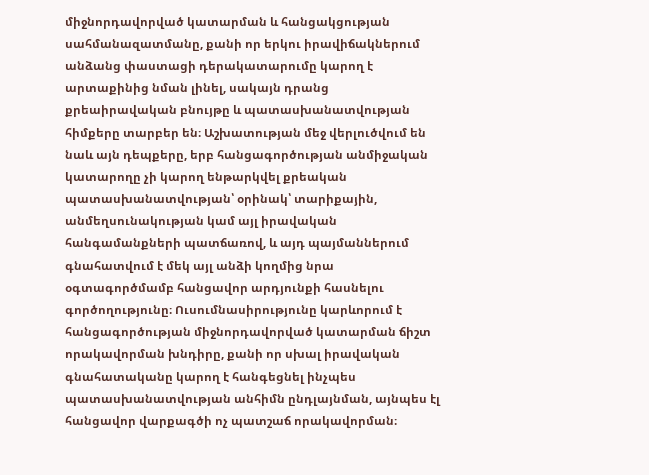միջնորդավորված կատարման և հանցակցության սահմանազատմանը, քանի որ երկու իրավիճակներում անձանց փաստացի դերակատարումը կարող է արտաքինից նման լինել, սակայն դրանց քրեաիրավական բնույթը և պատասխանատվության հիմքերը տարբեր են։ Աշխատության մեջ վերլուծվում են նաև այն դեպքերը, երբ հանցագործության անմիջական կատարողը չի կարող ենթարկվել քրեական պատասխանատվության՝ օրինակ՝ տարիքային, անմեղսունակության կամ այլ իրավական հանգամանքների պատճառով, և այդ պայմաններում գնահատվում է մեկ այլ անձի կողմից նրա օգտագործմամբ հանցավոր արդյունքի հասնելու գործողությունը։ Ուսումնասիրությունը կարևորում է հանցագործության միջնորդավորված կատարման ճիշտ որակավորման խնդիրը, քանի որ սխալ իրավական գնահատականը կարող է հանգեցնել ինչպես պատասխանատվության անհիմն ընդլայնման, այնպես էլ հանցավոր վարքագծի ոչ պատշաճ որակավորման։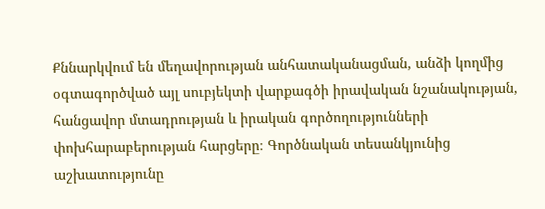Քննարկվում են մեղավորության անհատականացման, անձի կողմից օգտագործված այլ սուբյեկտի վարքագծի իրավական նշանակության, հանցավոր մտադրության և իրական գործողությունների փոխհարաբերության հարցերը։ Գործնական տեսանկյունից աշխատությունը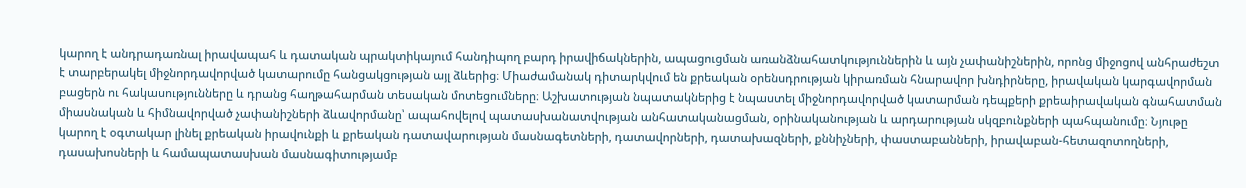կարող է անդրադառնալ իրավապահ և դատական պրակտիկայում հանդիպող բարդ իրավիճակներին, ապացուցման առանձնահատկություններին և այն չափանիշներին, որոնց միջոցով անհրաժեշտ է տարբերակել միջնորդավորված կատարումը հանցակցության այլ ձևերից։ Միաժամանակ դիտարկվում են քրեական օրենսդրության կիրառման հնարավոր խնդիրները, իրավական կարգավորման բացերն ու հակասությունները և դրանց հաղթահարման տեսական մոտեցումները։ Աշխատության նպատակներից է նպաստել միջնորդավորված կատարման դեպքերի քրեաիրավական գնահատման միասնական և հիմնավորված չափանիշների ձևավորմանը՝ ապահովելով պատասխանատվության անհատականացման, օրինականության և արդարության սկզբունքների պահպանումը։ Նյութը կարող է օգտակար լինել քրեական իրավունքի և քրեական դատավարության մասնագետների, դատավորների, դատախազների, քննիչների, փաստաբանների, իրավաբան-հետազոտողների, դասախոսների և համապատասխան մասնագիտությամբ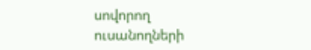սովորող ուսանողների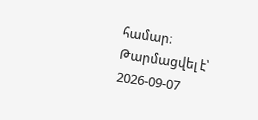համար։
Թարմացվել է՝ 2026-09-07